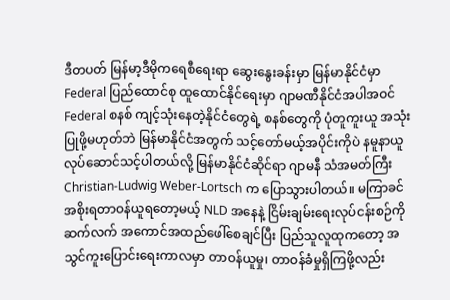ဒီတပတ် မြန်မာ့ဒီမိုကရေစီရေးရာ ဆွေးနွေးခန်းမှာ မြန်မာနိုင်ငံမှာ Federal ပြည်ထောင်စု ထူထောင်နိုင်ရေးမှာ ဂျာမဏီနိုင်ငံအပါအဝင် Federal စနစ် ကျင့်သုံးနေတဲ့နိုင်ငံတွေရဲ့ စနစ်တွေကို ပုံတူကူးယူ အသုံးပြုဖို့မဟုတ်ဘဲ မြန်မာနိုင်ငံအတွက် သင့်တော်မယ့်အပိုင်းကိုပဲ နမူနာယူ လုပ်ဆောင်သင့်ပါတယ်လို့ မြန်မာနိုင်ငံဆိုင်ရာ ဂျာမနီ သံအမတ်ကြီး Christian-Ludwig Weber-Lortsch က ပြောသွားပါတယ်။ မကြာခင် အစိုးရတာဝန်ယူရတော့မယ့် NLD အနေနဲ့ ငြိမ်းချမ်းရေးလုပ်ငန်းစဉ်ကို ဆက်လက် အကောင်အထည်ဖေါ်စေချင်ပြီး ပြည်သူလူထုကတော့ အသွင်ကူးပြောင်းရေးကာလမှာ တာဝန်ယူမှု၊ တာဝန်ခံမှုရှိကြဖို့လည်း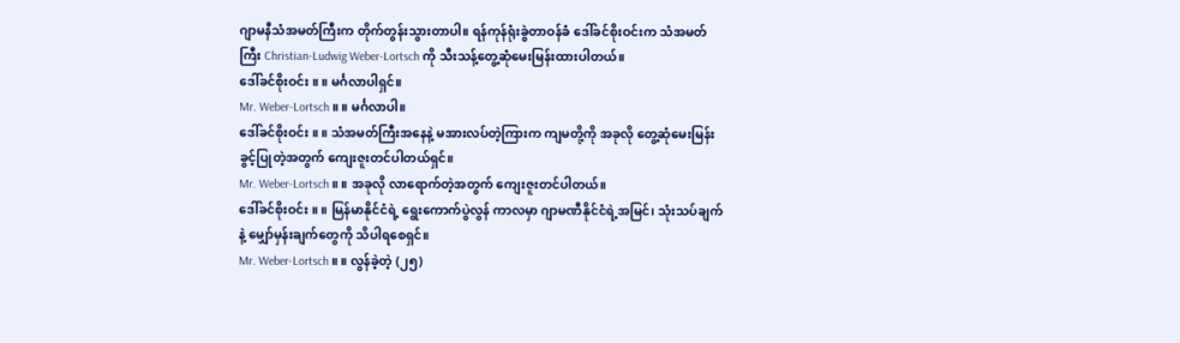ဂျာမနီသံအမတ်ကြီးက တိုက်တွန်းသွားတာပါ။ ရန်ကုန်ရုံးခွဲတာဝန်ခံ ဒေါ်ခင်စိုးဝင်းက သံအမတ်ကြီး Christian-Ludwig Weber-Lortsch ကို သီးသန့်တွေ့ဆုံမေးမြန်းထားပါတယ်။
ဒေါ်ခင်စိုးဝင်း ။ ။ မင်္ဂလာပါရှင်။
Mr. Weber-Lortsch ။ ။ မင်္ဂလာပါ။
ဒေါ်ခင်စိုးဝင်း ။ ။ သံအမတ်ကြီးအနေနဲ့ မအားလပ်တဲ့ကြားက ကျမတို့ကို အခုလို တွေ့ဆုံမေးမြန်းခွင့်ပြုတဲ့အတွက် ကျေးဇူးတင်ပါတယ်ရှင်။
Mr. Weber-Lortsch ။ ။ အခုလို လာရောက်တဲ့အတွက် ကျေးဇူးတင်ပါတယ်။
ဒေါ်ခင်စိုးဝင်း ။ ။ မြန်မာနိုင်ငံရဲ့ ရွေးကောက်ပွဲလွန် ကာလမှာ ဂျာမဏီနိုင်ငံရဲ့အမြင်၊ သုံးသပ်ချက်နဲ့ မျှော်မှန်းချက်တွေကို သိပါရစေရှင်။
Mr. Weber-Lortsch ။ ။ လွန်ခဲ့တဲ့ (၂၅)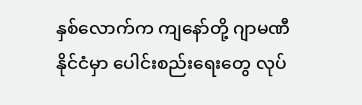နှစ်လောက်က ကျနော်တို့ ဂျာမဏီနိုင်ငံမှာ ပေါင်းစည်းရေးတွေ လုပ်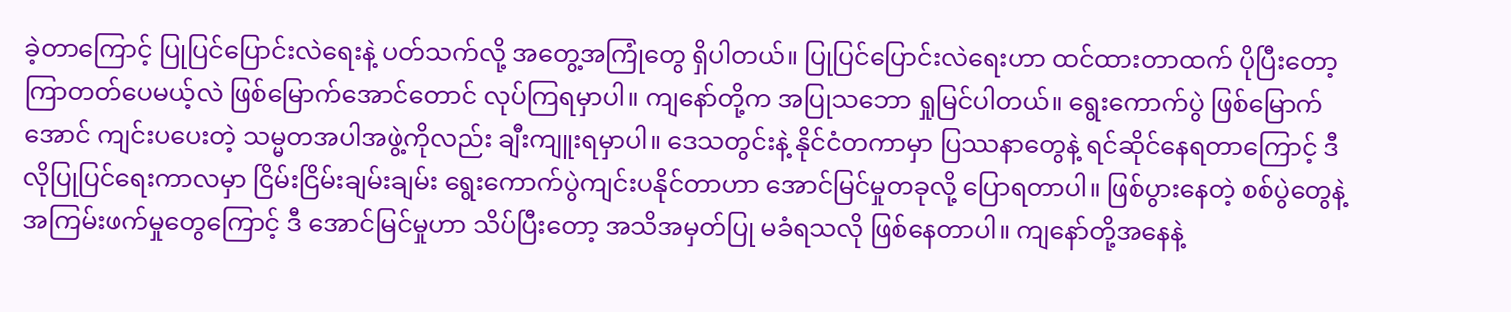ခဲ့တာကြောင့် ပြုပြင်ပြောင်းလဲရေးနဲ့ ပတ်သက်လို့ အတွေ့အကြုံတွေ ရှိပါတယ်။ ပြုပြင်ပြောင်းလဲရေးဟာ ထင်ထားတာထက် ပိုပြီးတော့ ကြာတတ်ပေမယ့်လဲ ဖြစ်မြောက်အောင်တောင် လုပ်ကြရမှာပါ။ ကျနော်တို့က အပြုသဘော ရှုမြင်ပါတယ်။ ရွေးကောက်ပွဲ ဖြစ်မြောက်အောင် ကျင်းပပေးတဲ့ သမ္မတအပါအဖွဲ့ကိုလည်း ချီးကျူးရမှာပါ။ ဒေသတွင်းနဲ့ နိုင်ငံတကာမှာ ပြဿနာတွေနဲ့ ရင်ဆိုင်နေရတာကြောင့် ဒီလိုပြုပြင်ရေးကာလမှာ ငြိမ်းငြိမ်းချမ်းချမ်း ရွေးကောက်ပွဲကျင်းပနိုင်တာဟာ အောင်မြင်မှုတခုလို့ ပြောရတာပါ။ ဖြစ်ပွားနေတဲ့ စစ်ပွဲတွေနဲ့ အကြမ်းဖက်မှုတွေကြောင့် ဒီ အောင်မြင်မှုဟာ သိပ်ပြီးတော့ အသိအမှတ်ပြု မခံရသလို ဖြစ်နေတာပါ။ ကျနော်တို့အနေနဲ့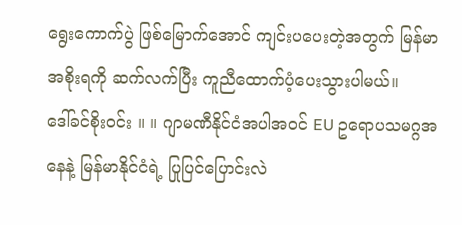ရွေးကောက်ပွဲ ဖြစ်မြောက်အောင် ကျင်းပပေးတဲ့အတွက် မြန်မာအစိုးရကို ဆက်လက်ပြီး ကူညီထောက်ပံ့ပေးသွားပါမယ်။
ဒေါ်ခင်စိုးဝင်း ။ ။ ဂျာမဏီနိုင်ငံအပါအဝင် EU ဥရောပသမဂ္ဂအနေနဲ့ မြန်မာနိုင်ငံရဲ့ ပြုပြင်ပြောင်းလဲ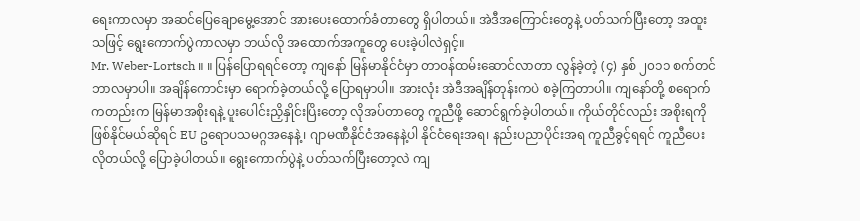ရေးကာလမှာ အဆင်ပြေချောမွေ့အောင် အားပေးထောက်ခံတာတွေ ရှိပါတယ်။ အဲဒီအကြောင်းတွေနဲ့ ပတ်သက်ပြီးတော့ အထူးသဖြင့် ရွေးကောက်ပွဲကာလမှာ ဘယ်လို အထောက်အကူတွေ ပေးခဲ့ပါလဲရှင့်။
Mr. Weber-Lortsch ။ ။ ပြန်ပြောရရင်တော့ ကျနော် မြန်မာနိုင်ငံမှာ တာဝန်ထမ်းဆောင်လာတာ လွန်ခဲ့တဲ့ (၄) နှစ် ၂၀၁၁ စက်တင်ဘာလမှာပါ။ အချိန်ကောင်းမှာ ရောက်ခဲ့တယ်လို့ ပြောရမှာပါ။ အားလုံး အဲဒီအချိန်တုန်းကပဲ စခဲ့ကြတာပါ။ ကျနော်တို့ စရောက်ကတည်းက မြန်မာအစိုးရနဲ့ ပူးပေါင်းညှိနှိုင်းပြိးတော့ လိုအပ်တာတွေ ကူညီဖို့ ဆောင်ရွက်ခဲ့ပါတယ်။ ကိုယ်တိုင်လည်း အစိုးရကို ဖြစ်နိုင်မယ်ဆိုရင် EU ဥရောပသမဂ္ဂအနေနဲ့၊ ဂျာမဏီနိုင်ငံအနေနဲ့ပါ နိုင်ငံရေးအရ၊ နည်းပညာပိုင်းအရ ကူညီခွင့်ရရင် ကူညီပေးလိုတယ်လို့ ပြောခဲ့ပါတယ်။ ရွေးကောက်ပွဲနဲ့ ပတ်သက်ပြီးတော့လဲ ကျ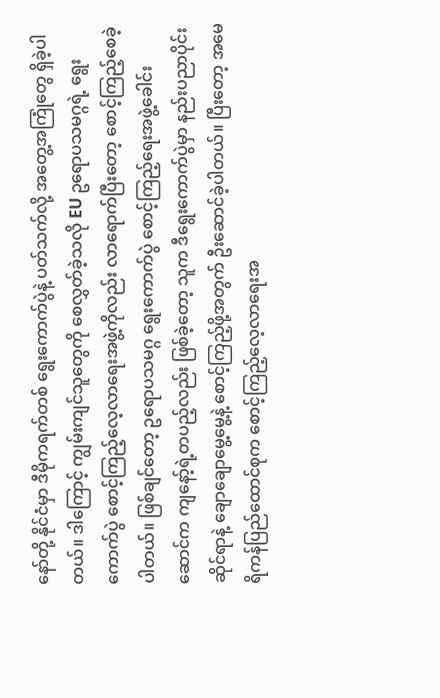နော်တို့ နိုင်ငံမှာ ဒီမိုကရက်တစ် ရွေးကောက်ပွဲနဲ့ ပတ်သက်လို့ အတွေ့အကြုံတွေ ရှိခဲ့ပါတယ်။ ဒါကြောင့် ကျွမ်းကျင်သူတွေကို စေလွှတ်ခဲ့သလို EU ဥရောပသမဂ္ဂရဲ့ ရွေးကောက်ပွဲ စောင့်ကြည့်လေ့လာရေးအဖွဲ့ကိုလည်း လာရောက်ပြီးတော့ စောင့်ကြည့်စေခဲ့ပါတယ်။ ဖြစ်ချင်တော့ ဥရောပသမဂ္ဂ ရွေးကောက်ပွဲ စောင့်ကြည့်ရေးအဖွဲ့ခေါင်းဆောင်က ကျနော့်ရဲ့တပည့်လည်း ဖြစ်ခဲ့တော့ သူက ဒီရွေးကောက်ပွဲမှာ နည်းပညာပိုင်းဆိုင်ရာနဲ့ ချောချောမွေ့မွေ့နဲ့ စောင့်ကြည့်ဖို့အတွက် ဦးဆောင်ခဲ့ပါတယ်။ ပြီးတော့ အမေရိကန်ပြည်ထောင်စုက စောင့်ကြည့်လေ့လာရေးအ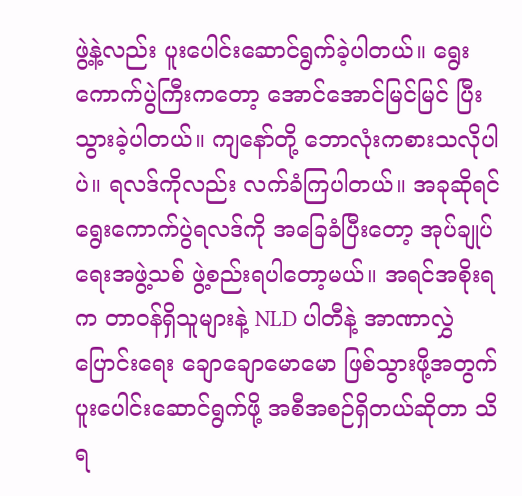ဖွဲ့နဲ့လည်း ပူးပေါင်းဆောင်ရွက်ခဲ့ပါတယ်။ ရွေးကောက်ပွဲကြီးကတော့ အောင်အောင်မြင်မြင် ပြီးသွားခဲ့ပါတယ်။ ကျနော်တို့ ဘောလုံးကစားသလိုပါပဲ။ ရလဒ်ကိုလည်း လက်ခံကြပါတယ်။ အခုဆိုရင် ရွေးကောက်ပွဲရလဒ်ကို အခြေခံပြီးတော့ အုပ်ချုပ်ရေးအဖွဲ့သစ် ဖွဲ့စည်းရပါတော့မယ်။ အရင်အစိုးရက တာဝန်ရှိသူများနဲ့ NLD ပါတီနဲ့ အာဏာလွှဲပြောင်းရေး ချောချောမောမော ဖြစ်သွားဖို့အတွက် ပူးပေါင်းဆောင်ရွက်ဖို့ အစီအစဉ်ရှိတယ်ဆိုတာ သိရ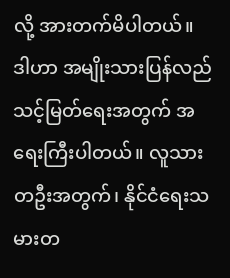လို့ အားတက်မိပါတယ်။ ဒါဟာ အမျိုးသားပြန်လည်သင့်မြတ်ရေးအတွက် အရေးကြီးပါတယ်။ လူသားတဦးအတွက်၊ နိုင်ငံရေးသမားတ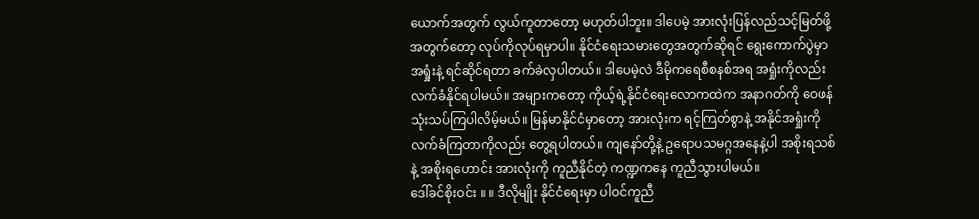ယောက်အတွက် လွယ်ကူတာတော့ မဟုတ်ပါဘူး။ ဒါပေမဲ့ အားလုံးပြန်လည်သင့်မြတ်ဖို့အတွက်တော့ လုပ်ကိုလုပ်ရမှာပါ။ နိုင်ငံရေးသမားတွေအတွက်ဆိုရင် ရွေးကောက်ပွဲမှာ အရှုံးနဲ့ ရင်ဆိုင်ရတာ ခက်ခဲလှပါတယ်။ ဒါပေမဲ့လဲ ဒီမိုကရေစီစနစ်အရ အရှုံးကိုလည်း လက်ခံနိုင်ရပါမယ်။ အများကတော့ ကိုယ့်ရဲ့နိုင်ငံရေးလောကထဲက အနာဂတ်ကို ဝေဖန်သုံးသပ်ကြပါလိမ့်မယ်။ မြန်မာနိုင်ငံမှာတော့ အားလုံးက ရင့်ကြတ်စွာနဲ့ အနိုင်အရှုံးကို လက်ခံကြတာကိုလည်း တွေ့ရပါတယ်။ ကျနော်တို့နဲ့ ဥရောပသမဂ္ဂအနေနဲ့ပါ အစိုးရသစ်နဲ့ အစိုးရဟောင်း အားလုံးကို ကူညီနိုင်တဲ့ ကဏ္ဍကနေ ကူညီသွားပါမယ်။
ဒေါ်ခင်စိုးဝင်း ။ ။ ဒီလိုမျိုး နိုင်ငံရေးမှာ ပါဝင်ကူညီ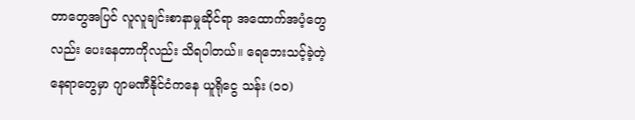တာတွေအပြင် လူလူချင်းစာနာမှုဆိုင်ရာ အထောက်အပံ့တွေလည်း ပေးနေတာကိုလည်း သိရပါတယ်။ ရေဘေးသင့်ခဲ့တဲ့ နေရာတွေမှာ ဂျာမဏီနိုင်ငံကနေ ယူရိုငွေ သန်း (၁၀)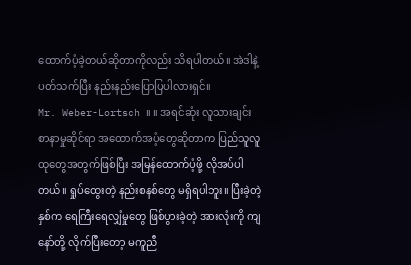ထောက်ပံ့ခဲ့တယ်ဆိုတာကိုလည်း သိရပါတယ်။ အဲဒါနဲ့ ပတ်သက်ပြီး နည်းနည်းပြောပြပါလားရှင်။
Mr. Weber-Lortsch ။ ။ အရင်ဆုံး လူသားချင်းစာနာမှုဆိုင်ရာ အထောက်အပံ့တွေဆိုတာက ပြည်သူလူထုတွေအတွက်ဖြစ်ပြီး အမြန်ထောက်ပံ့ဖို့ လိုအပ်ပါတယ်။ ရှုပ်ထွေးတဲ့ နည်းစနစ်တွေ မရှိရပါဘူး။ ပြီးခဲ့တဲ့နှစ်က ရေကြီးရေလျှံမှုတွေ ဖြစ်ပွားခဲ့တဲ့ အားလုံးကို ကျနော်တို့ လိုက်ပြီးတော့ မကူညီ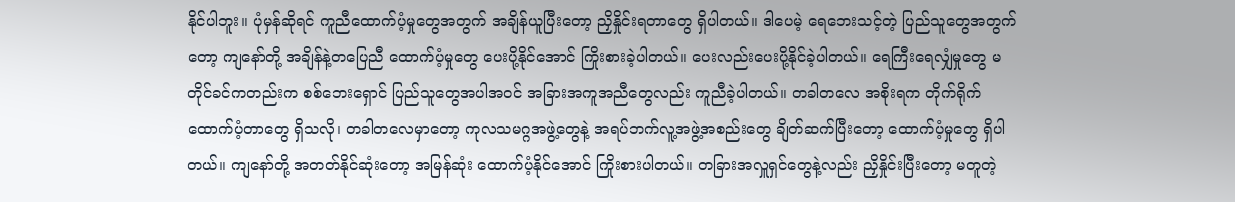နိုင်ပါဘူး။ ပုံမှန်ဆိုရင် ကူညီထောက်ပံ့မှုတွေအတွက် အချိန်ယူပြီးတော့ ညှိနှိုင်းရတာတွေ ရှိပါတယ်။ ဒါပေမဲ့ ရေဘေးသင့်တဲ့ ပြည်သူတွေအတွက်တော့ ကျနော်တို့ အချိန်နဲ့တပြေညီ ထောက်ပံ့မှုတွေ ပေးပို့နိုင်အောင် ကြိုးစားခဲ့ပါတယ်။ ပေးလည်းပေးပို့နိုင်ခဲ့ပါတယ်။ ရေကြီးရေလျှံမှုတွေ မတိုင်ခင်ကတည်းက စစ်ဘေးရှောင် ပြည်သူတွေအပါအဝင် အခြားအကူအညီတွေလည်း ကူညီခဲ့ပါတယ်။ တခါတလေ အစိုးရက တိုက်ရိုက်ထောက်ပံ့တာတွေ ရှိသလို၊ တခါတလေမှာတော့ ကုလသမဂ္ဂအဖွဲ့တွေနဲ့ အရပ်ဘက်လူ့အဖွဲ့အစည်းတွေ ချိတ်ဆက်ပြီးတော့ ထောက်ပံ့မှုတွေ ရှိပါတယ်။ ကျနော်တို့ အတတ်နိုင်ဆုံးတော့ အမြန်ဆုံး ထောက်ပံ့နိုင်အောင် ကြိုးစားပါတယ်။ တခြားအလှူရှင်တွေနဲ့လည်း ညှိနှိုင်းပြီးတော့ မတူတဲ့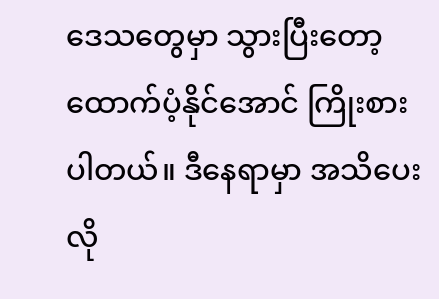ဒေသတွေမှာ သွားပြီးတော့ ထောက်ပံ့နိုင်အောင် ကြိုးစားပါတယ်။ ဒီနေရာမှာ အသိပေးလို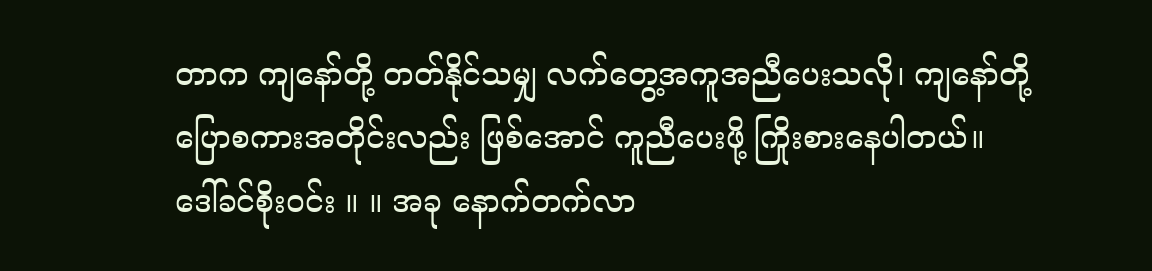တာက ကျနော်တို့ တတ်နိုင်သမျှ လက်တွေ့အကူအညီပေးသလို၊ ကျနော်တို့ ပြောစကားအတိုင်းလည်း ဖြစ်အောင် ကူညီပေးဖို့ ကြိုးစားနေပါတယ်။
ဒေါ်ခင်စိုးဝင်း ။ ။ အခု နောက်တက်လာ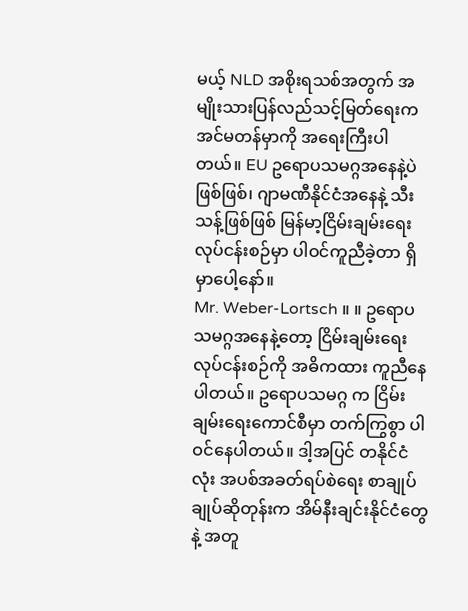မယ့် NLD အစိုးရသစ်အတွက် အမျိုးသားပြန်လည်သင့်မြတ်ရေးက အင်မတန်မှာကို အရေးကြီးပါတယ်။ EU ဥရောပသမဂ္ဂအနေနဲ့ပဲဖြစ်ဖြစ်၊ ဂျာမဏီနိုင်ငံအနေနဲ့ သီးသန့်ဖြစ်ဖြစ် မြန်မာ့ငြိမ်းချမ်းရေးလုပ်ငန်းစဉ်မှာ ပါဝင်ကူညီခဲ့တာ ရှိမှာပေါ့နော်။
Mr. Weber-Lortsch ။ ။ ဥရောပသမဂ္ဂအနေနဲ့တော့ ငြိမ်းချမ်းရေးလုပ်ငန်းစဉ်ကို အဓိကထား ကူညီနေပါတယ်။ ဥရောပသမဂ္ဂ က ငြိမ်းချမ်းရေးကောင်စီမှာ တက်ကြွစွာ ပါဝင်နေပါတယ်။ ဒါ့အပြင် တနိုင်ငံလုံး အပစ်အခတ်ရပ်စဲရေး စာချုပ်ချုပ်ဆိုတုန်းက အိမ်နီးချင်းနိုင်ငံတွေနဲ့ အတူ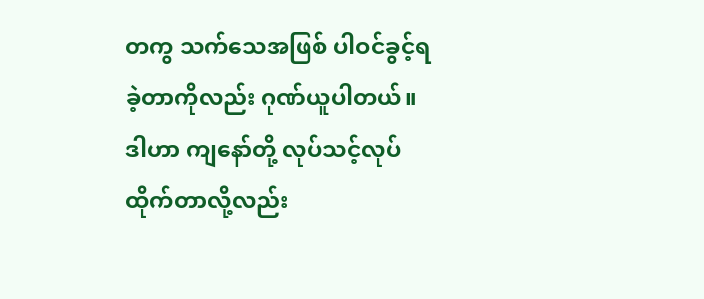တကွ သက်သေအဖြစ် ပါဝင်ခွင့်ရခဲ့တာကိုလည်း ဂုဏ်ယူပါတယ်။ ဒါဟာ ကျနော်တို့ လုပ်သင့်လုပ်ထိုက်တာလို့လည်း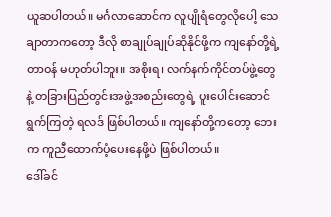ယူဆပါတယ်။ မင်္ဂလာဆောင်က လူပျိုရံတွေလိုပေါ့ သေချာတာကတော့ ဒီလို စာချုပ်ချုပ်ဆိုနိုင်ဖို့က ကျနော်တို့ရဲ့ တာဝန် မဟုတ်ပါဘူး။ အစိုးရ၊ လက်နက်ကိုင်တပ်ဖွဲ့တွေ နဲ့ တခြားပြည်တွင်းအဖွဲ့အစည်းတွေရဲ့ ပူးပေါင်းဆောင်ရွက်ကြတဲ့ ရလဒ် ဖြစ်ပါတယ်။ ကျနော်တို့ကတော့ ဘေးက ကူညီထောက်ပံ့ပေးနေဖို့ပဲ ဖြစ်ပါတယ်။
ဒေါ်ခင်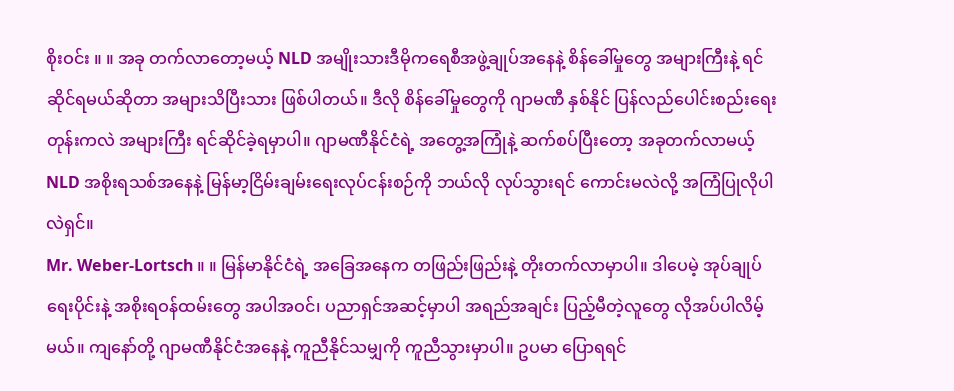စိုးဝင်း ။ ။ အခု တက်လာတော့မယ့် NLD အမျိုးသားဒီမိုကရေစီအဖွဲ့ချုပ်အနေနဲ့ စိန်ခေါ်မှုတွေ အများကြီးနဲ့ ရင်ဆိုင်ရမယ်ဆိုတာ အများသိပြီးသား ဖြစ်ပါတယ်။ ဒီလို စိန်ခေါ်မှုတွေကို ဂျာမဏီ နှစ်နိုင် ပြန်လည်ပေါင်းစည်းရေးတုန်းကလဲ အများကြီး ရင်ဆိုင်ခဲ့ရမှာပါ။ ဂျာမဏီနိုင်ငံရဲ့ အတွေ့အကြုံနဲ့ ဆက်စပ်ပြီးတော့ အခုတက်လာမယ့် NLD အစိုးရသစ်အနေနဲ့ မြန်မာ့ငြိမ်းချမ်းရေးလုပ်ငန်းစဉ်ကို ဘယ်လို လုပ်သွားရင် ကောင်းမလဲလို့ အကြံပြုလိုပါလဲရှင်။
Mr. Weber-Lortsch ။ ။ မြန်မာနိုင်ငံရဲ့ အခြေအနေက တဖြည်းဖြည်းနဲ့ တိုးတက်လာမှာပါ။ ဒါပေမဲ့ အုပ်ချုပ်ရေးပိုင်းနဲ့ အစိုးရဝန်ထမ်းတွေ အပါအဝင်၊ ပညာရှင်အဆင့်မှာပါ အရည်အချင်း ပြည့်မီတဲ့လူတွေ လိုအပ်ပါလိမ့်မယ်။ ကျနော်တို့ ဂျာမဏီနိုင်ငံအနေနဲ့ ကူညီနိုင်သမျှကို ကူညီသွားမှာပါ။ ဥပမာ ပြောရရင်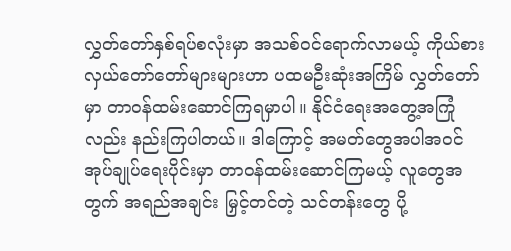လွှတ်တော်နှစ်ရပ်စလုံးမှာ အသစ်ဝင်ရောက်လာမယ့် ကိုယ်စားလှယ်တော်တော်များများဟာ ပထမဦးဆုံးအကြိမ် လွှတ်တော်မှာ တာဝန်ထမ်းဆောင်ကြရမှာပါ။ နိုင်ငံရေးအတွေ့အကြုံလည်း နည်းကြပါတယ်။ ဒါကြောင့် အမတ်တွေအပါအဝင် အုပ်ချုပ်ရေးပိုင်းမှာ တာဝန်ထမ်းဆောင်ကြမယ့် လူတွေအတွက် အရည်အချင်း မြှင့်တင်တဲ့ သင်တန်းတွေ ပို့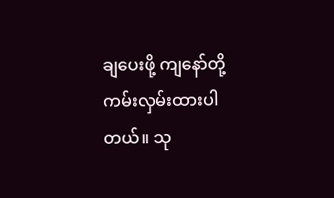ချပေးဖို့ ကျနော်တို့ ကမ်းလှမ်းထားပါတယ်။ သု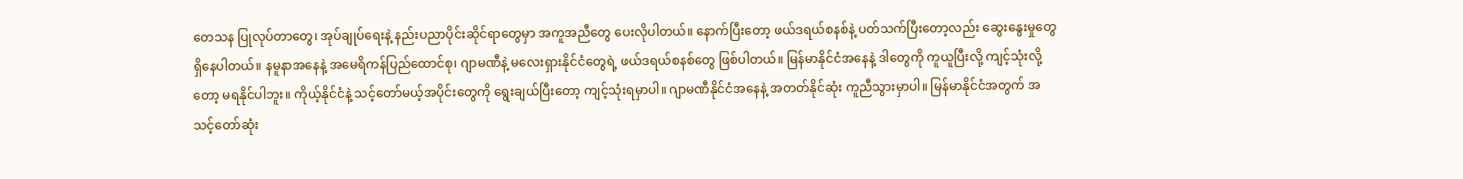တေသန ပြုလုပ်တာတွေ၊ အုပ်ချုပ်ရေးနဲ့ နည်းပညာပိုင်းဆိုင်ရာတွေမှာ အကူအညီတွေ ပေးလိုပါတယ်။ နောက်ပြီးတော့ ဖယ်ဒရယ်စနစ်နဲ့ ပတ်သက်ပြီးတော့လည်း ဆွေးနွေးမှုတွေ ရှိနေပါတယ်။ နမူနာအနေနဲ့ အမေရိကန်ပြည်ထောင်စု၊ ဂျာမဏီနဲ့ မလေးရှားနိုင်ငံတွေရဲ့ ဖယ်ဒရယ်စနစ်တွေ ဖြစ်ပါတယ်။ မြန်မာနိုင်ငံအနေနဲ့ ဒါတွေကို ကူယူပြီးလို့ ကျင့်သုံးလို့တော့ မရနိုင်ပါဘူး။ ကိုယ့်နိုင်ငံနဲ့ သင့်တော်မယ့်အပိုင်းတွေကို ရွေးချယ်ပြီးတော့ ကျင့်သုံးရမှာပါ။ ဂျာမဏီနိုင်ငံအနေနဲ့ အတတ်နိုင်ဆုံး ကူညီသွားမှာပါ။ မြန်မာနိုင်ငံအတွက် အသင့်တော်ဆုံး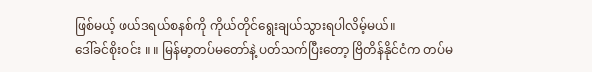ဖြစ်မယ့် ဖယ်ဒရယ်စနစ်ကို ကိုယ်တိုင်ရွေးချယ်သွားရပါလိမ့်မယ်။
ဒေါ်ခင်စိုးဝင်း ။ ။ မြန်မာ့တပ်မတော်နဲ့ ပတ်သက်ပြီးတော့ ဗြိတိန်နိုင်ငံက တပ်မ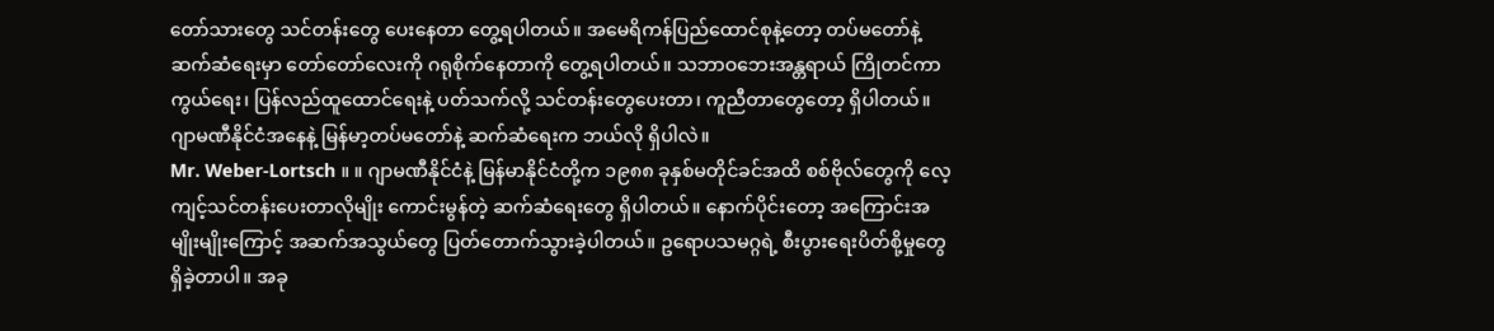တော်သားတွေ သင်တန်းတွေ ပေးနေတာ တွေ့ရပါတယ်။ အမေရိကန်ပြည်ထောင်စုနဲ့တော့ တပ်မတော်နဲ့ ဆက်ဆံရေးမှာ တော်တော်လေးကို ဂရုစိုက်နေတာကို တွေ့ရပါတယ်။ သဘာဝဘေးအန္တရာယ် ကြိုတင်ကာကွယ်ရေး၊ ပြန်လည်ထူထောင်ရေးနဲ့ ပတ်သက်လို့ သင်တန်းတွေပေးတာ၊ ကူညီတာတွေတော့ ရှိပါတယ်။ ဂျာမဏီနိုင်ငံအနေနဲ့ မြန်မာ့တပ်မတော်နဲ့ ဆက်ဆံရေးက ဘယ်လို ရှိပါလဲ။
Mr. Weber-Lortsch ။ ။ ဂျာမဏီနိုင်ငံနဲ့ မြန်မာနိုင်ငံတို့က ၁၉၈၈ ခုနှစ်မတိုင်ခင်အထိ စစ်ဗိုလ်တွေကို လေ့ကျင့်သင်တန်းပေးတာလိုမျိုး ကောင်းမွန်တဲ့ ဆက်ဆံရေးတွေ ရှိပါတယ်။ နောက်ပိုင်းတော့ အကြောင်းအမျိုးမျိုးကြောင့် အဆက်အသွယ်တွေ ပြတ်တောက်သွားခဲ့ပါတယ်။ ဥရောပသမဂ္ဂရဲ့ စီးပွားရေးပိတ်စို့မှုတွေ ရှိခဲ့တာပါ။ အခု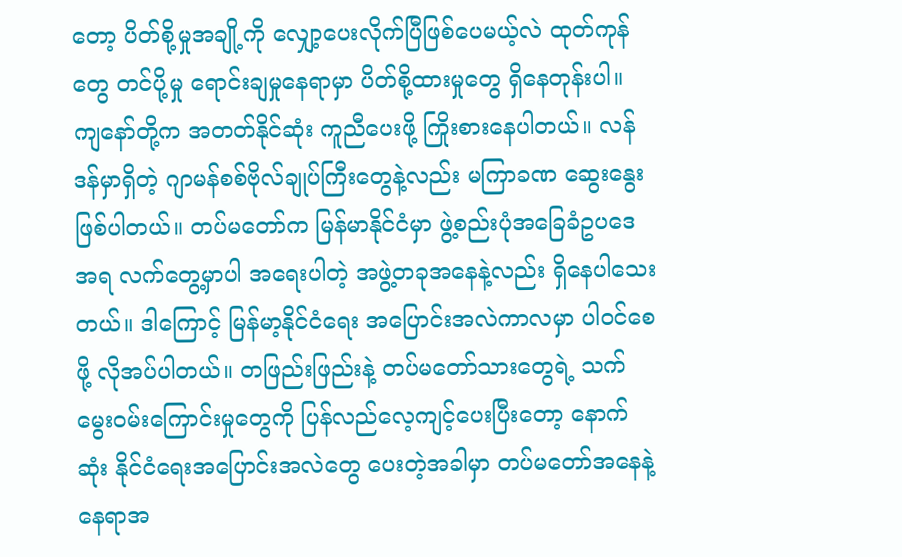တော့ ပိတ်စို့မှုအချို့ကို လျှော့ပေးလိုက်ပြီဖြစ်ပေမယ့်လဲ ထုတ်ကုန်တွေ တင်ပို့မှု ရောင်းချမှုနေရာမှာ ပိတ်စို့ထားမှုတွေ ရှိနေတုန်းပါ။ ကျနော်တို့က အတတ်နိုင်ဆုံး ကူညီပေးဖို့ ကြိုးစားနေပါတယ်။ လန်ဒန်မှာရှိတဲ့ ဂျာမန်စစ်ဗိုလ်ချုပ်ကြီးတွေနဲ့လည်း မကြာခဏ ဆွေးနွေးဖြစ်ပါတယ်။ တပ်မတော်က မြန်မာနိုင်ငံမှာ ဖွဲ့စည်းပုံအခြေခံဥပဒေအရ လက်တွေ့မှာပါ အရေးပါတဲ့ အဖွဲ့တခုအနေနဲ့လည်း ရှိနေပါသေးတယ်။ ဒါကြောင့် မြန်မာ့နိုင်ငံရေး အပြောင်းအလဲကာလမှာ ပါဝင်စေဖို့ လိုအပ်ပါတယ်။ တဖြည်းဖြည်းနဲ့ တပ်မတော်သားတွေရဲ့ သက်မွေးဝမ်းကြောင်းမှုတွေကို ပြန်လည်လေ့ကျင့်ပေးပြီးတော့ နောက်ဆုံး နိုင်ငံရေးအပြောင်းအလဲတွေ ပေးတဲ့အခါမှာ တပ်မတော်အနေနဲ့ နေရာအ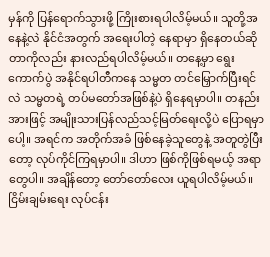မှန်ကို ပြန်ရောက်သွားဖို့ ကြိုးစားရပါလိမ့်မယ်။ သူတို့အနေနဲ့လဲ နိုင်ငံအတွက် အရေးပါတဲ့ နေရာမှာ ရှိနေတယ်ဆိုတာကိုလည်း နားလည်ရပါလိမ့်မယ်။ တနေ့မှာ ရွေးကောက်ပွဲ အနိုင်ရပါတီကနေ သမ္မတ တင်မြှောက်ပြီးရင်လဲ သမ္မတရဲ့ တပ်မတော်အဖြစ်နဲ့ပဲ ရှိနေရမှာပါ။ တနည်းအားဖြင့် အမျိုးသားပြန်လည်သင့်မြတ်ရေးလို့ပဲ ပြောရမှာပေါ့။ အရင်က အတိုက်အခံ ဖြစ်နေခဲ့သူတွေနဲ့ အတူတွဲပြီးတော့ လုပ်ကိုင်ကြရမှာပါ။ ဒါဟာ ဖြစ်ကိုဖြစ်ရမယ့် အရာတွေပါ။ အချိန်တော့ တော်တော်လေး ယူရပါလိမ့်မယ်။ ငြိမ်းချမ်းရေး လုပ်ငန်း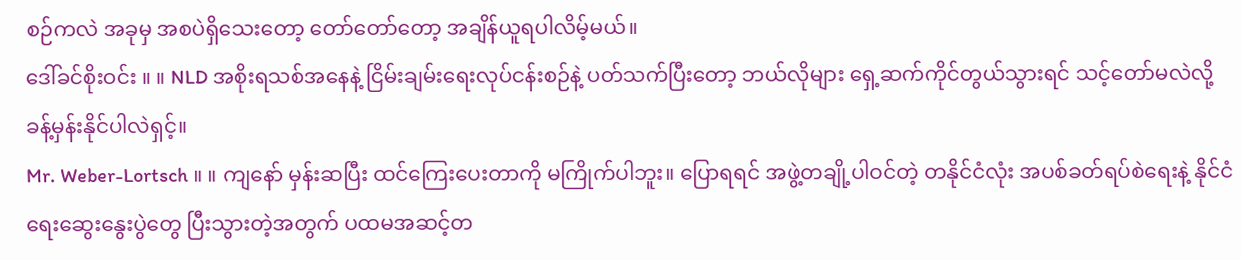စဉ်ကလဲ အခုမှ အစပဲရှိသေးတော့ တော်တော်တော့ အချိန်ယူရပါလိမ့်မယ်။
ဒေါ်ခင်စိုးဝင်း ။ ။ NLD အစိုးရသစ်အနေနဲ့ ငြိမ်းချမ်းရေးလုပ်ငန်းစဉ်နဲ့ ပတ်သက်ပြီးတော့ ဘယ်လိုများ ရှေ့ဆက်ကိုင်တွယ်သွားရင် သင့်တော်မလဲလို့ ခန့်မှန်းနိုင်ပါလဲရှင့်။
Mr. Weber-Lortsch ။ ။ ကျနော် မှန်းဆပြီး ထင်ကြေးပေးတာကို မကြိုက်ပါဘူး။ ပြောရရင် အဖွဲ့တချို့ပါဝင်တဲ့ တနိုင်ငံလုံး အပစ်ခတ်ရပ်စဲရေးနဲ့ နိုင်ငံရေးဆွေးနွေးပွဲတွေ ပြီးသွားတဲ့အတွက် ပထမအဆင့်တ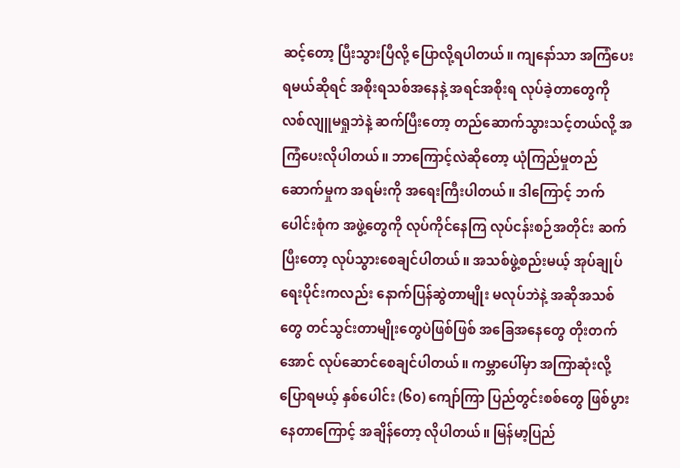ဆင့်တော့ ပြီးသွားပြီလို့ ပြောလို့ရပါတယ်။ ကျနော်သာ အကြံပေးရမယ်ဆိုရင် အစိုးရသစ်အနေနဲ့ အရင်အစိုးရ လုပ်ခဲ့တာတွေကို လစ်လျူမရှုဘဲနဲ့ ဆက်ပြီးတော့ တည်ဆောက်သွားသင့်တယ်လို့ အကြံပေးလိုပါတယ်။ ဘာကြောင့်လဲဆိုတော့ ယုံကြည်မှုတည်ဆောက်မှုက အရမ်းကို အရေးကြီးပါတယ်။ ဒါကြောင့် ဘက်ပေါင်းစုံက အဖွဲ့တွေကို လုပ်ကိုင်နေကြ လုပ်ငန်းစဉ်အတိုင်း ဆက်ပြီးတော့ လုပ်သွားစေချင်ပါတယ်။ အသစ်ဖွဲ့စည်းမယ့် အုပ်ချုပ်ရေးပိုင်းကလည်း နောက်ပြန်ဆွဲတာမျိုး မလုပ်ဘဲနဲ့ အဆိုအသစ်တွေ တင်သွင်းတာမျိုးတွေပဲဖြစ်ဖြစ် အခြေအနေတွေ တိုးတက်အောင် လုပ်ဆောင်စေချင်ပါတယ်။ ကမ္ဘာပေါ်မှာ အကြာဆုံးလို့ ပြောရမယ့် နှစ်ပေါင်း (၆၀) ကျော်ကြာ ပြည်တွင်းစစ်တွေ ဖြစ်ပွားနေတာကြောင့် အချိန်တော့ လိုပါတယ်။ မြန်မာ့ပြည်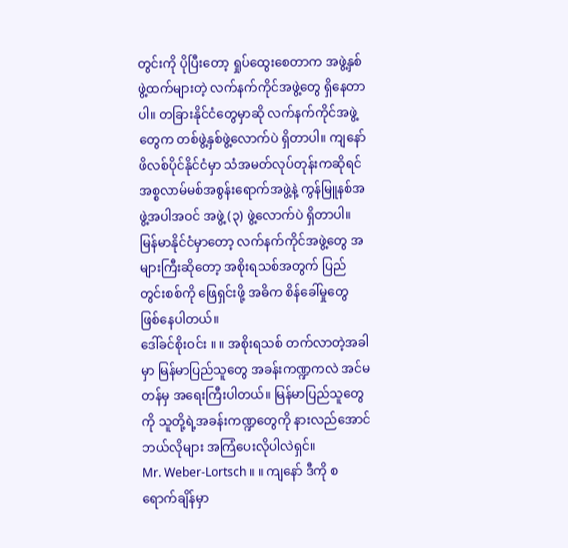တွင်းကို ပိုပြီးတော့ ရှုပ်ထွေးစေတာက အဖွဲ့နှစ်ဖွဲ့ထက်များတဲ့ လက်နက်ကိုင်အဖွဲ့တွေ ရှိနေတာပါ။ တခြားနိုင်ငံတွေမှာဆို လက်နက်ကိုင်အဖွဲ့တွေက တစ်ဖွဲ့နှစ်ဖွဲ့လောက်ပဲ ရှိတာပါ။ ကျနော် ဖိလစ်ပိုင်နိုင်ငံမှာ သံအမတ်လုပ်တုန်းကဆိုရင် အစ္စလာမ်မစ်အစွန်းရောက်အဖွဲ့နဲ့ ကွန်မြူနစ်အဖွဲ့အပါအဝင် အဖွဲ့ (၃) ဖွဲ့လောက်ပဲ ရှိတာပါ။ မြန်မာနိုင်ငံမှာတော့ လက်နက်ကိုင်အဖွဲ့တွေ အများကြီးဆိုတော့ အစိုးရသစ်အတွက် ပြည်တွင်းစစ်ကို ဖြေရှင်းဖို့ အဓိက စိန်ခေါ်မှုတွေ ဖြစ်နေပါတယ်။
ဒေါ်ခင်စိုးဝင်း ။ ။ အစိုးရသစ် တက်လာတဲ့အခါမှာ မြန်မာပြည်သူတွေ အခန်းကဏ္ဍကလဲ အင်မတန်မှ အရေးကြီးပါတယ်။ မြန်မာပြည်သူတွေကို သူတို့ရဲ့အခန်းကဏ္ဍတွေကို နားလည်အောင် ဘယ်လိုများ အကြံပေးလိုပါလဲရှင်။
Mr. Weber-Lortsch ။ ။ ကျနော် ဒီကို စရောက်ချိန်မှာ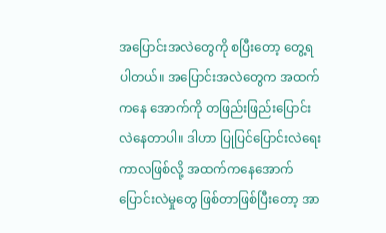အပြောင်းအလဲတွေကို စပြီးတော့ တွေ့ရပါတယ်။ အပြောင်းအလဲတွေက အထက်ကနေ အောက်ကို တဖြည်းဖြည်းပြောင်းလဲနေတာပါ။ ဒါဟာ ပြုပြင်ပြောင်းလဲရေးကာလဖြစ်လို့ အထက်ကနေအောက် ပြောင်းလဲမှုတွေ ဖြစ်တာဖြစ်ပြီးတော့ အာ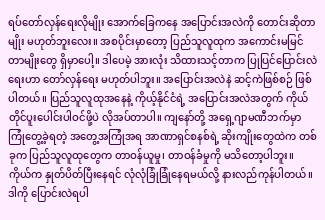ရပ်တော်လှန်ရေးလိုမျိုး အောက်ခြေကနေ အပြောင်းအလဲကို တောင်းဆိုတာမျိုး မဟုတ်ဘူးလေး။ အစပိုင်းမှာတော့ ပြည်သူလူထုက အကောင်းမမြင်တာမျိုးတွေ ရှိမှာပေါ့။ ဒါပေမဲ့ အားလုံး သိထားသင့်တာက ပြုပြင်ပြောင်းလဲရေးဟာ တော်လှန်ရေး မဟုတ်ပါဘူး။ အပြောင်းအလဲနဲ ဆင့်ကဲဖြစ်စဉ် ဖြစ်ပါတယ်။ ပြည်သူလူထုအနေနဲ့ ကိုယ့်နိုင်ငံရဲ့ အပြောင်းအလဲအတွက် ကိုယ်တိုင်ပူးပေါင်းပါဝင်ဖို့ပဲ လိုအပ်တာပါ။ ကျနော်တို့ အရှေ့ဂျာမဏီဘက်မှာ ကြုံတွေ့ခဲ့ရတဲ့ အတွေ့အကြုံအရ အာဏာရှင်စနစ်ရဲ့ ဆိုးကျိုးတွေထဲက တစ်ခုက ပြည်သူလူထုတွေက တာဝန်ယူမှု၊ တာဝန်ခံမှုကို မသိတော့ပါဘူး။ ကိုယ်က နှုတ်ပိတ်ပြီးနေရင် လုံလုံခြုံခြုံနေရမယ်လို့ နားလည်ကုန်ပါတယ်။ ဒါကို ပြောင်းလဲရပါ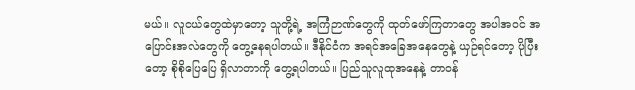မယ်။ လူငယ်တွေထဲမှာတော့ သူတို့ရဲ့ အကြံဉာဏ်တွေကို ထုတ်ဖော်ကြတာတွေ အပါအဝင် အပြောင်းအလဲတွေကို တွေ့နေရပါတယ်။ ဒီနိုင်ငံက အရင်အခြေအနေတွေနဲ့ ယှဉ်ရင်တော့ ပိုပြီးတော့ စိုစိုပြေပြေ ရှိလာတာကို တွေ့ရပါတယ်။ ပြည်သူလူထုအနေနဲ့ တာဝန်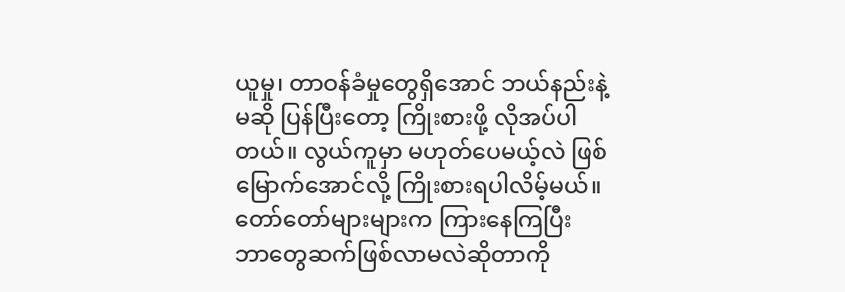ယူမှု၊ တာဝန်ခံမှုတွေရှိအောင် ဘယ်နည်းနဲ့မဆို ပြန်ပြီးတော့ ကြိုးစားဖို့ လိုအပ်ပါတယ်။ လွယ်ကူမှာ မဟုတ်ပေမယ့်လဲ ဖြစ်မြောက်အောင်လို့ ကြိုးစားရပါလိမ့်မယ်။ တော်တော်များများက ကြားနေကြပြီး ဘာတွေဆက်ဖြစ်လာမလဲဆိုတာကို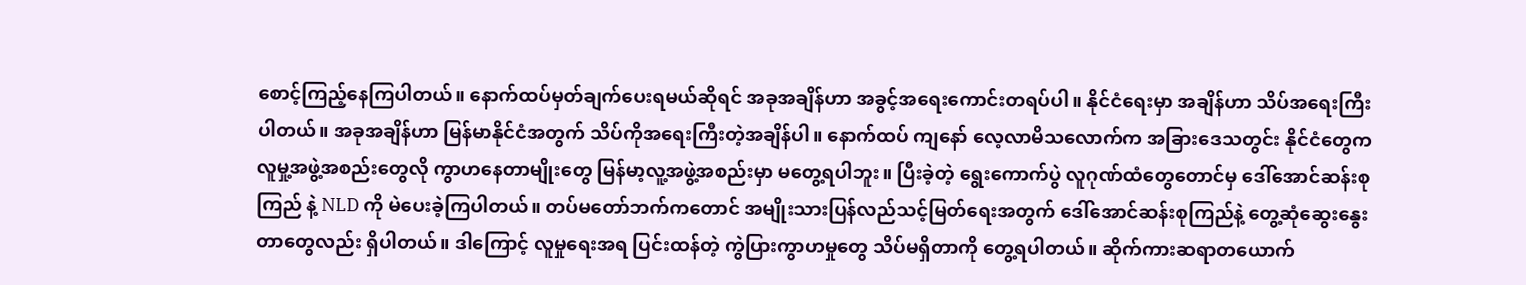စောင့်ကြည့်နေကြပါတယ်။ နောက်ထပ်မှတ်ချက်ပေးရမယ်ဆိုရင် အခုအချိန်ဟာ အခွင့်အရေးကောင်းတရပ်ပါ။ နိုင်ငံရေးမှာ အချိန်ဟာ သိပ်အရေးကြီးပါတယ်။ အခုအချိန်ဟာ မြန်မာနိုင်ငံအတွက် သိပ်ကိုအရေးကြီးတဲ့အချိန်ပါ။ နောက်ထပ် ကျနော် လေ့လာမိသလောက်က အခြားဒေသတွင်း နိုင်ငံတွေက လူမှု့အဖွဲ့အစည်းတွေလို ကွာဟနေတာမျိုးတွေ မြန်မာ့လူ့အဖွဲ့အစည်းမှာ မတွေ့ရပါဘူး။ ပြီးခဲ့တဲ့ ရွေးကောက်ပွဲ လူဂုဏ်ထံတွေတောင်မှ ဒေါ်အောင်ဆန်းစုကြည် နဲ့ NLD ကို မဲပေးခဲ့ကြပါတယ်။ တပ်မတော်ဘက်ကတောင် အမျိုးသားပြန်လည်သင့်မြတ်ရေးအတွက် ဒေါ်အောင်ဆန်းစုကြည်နဲ့ တွေ့ဆုံဆွေးနွေးတာတွေလည်း ရှိပါတယ်။ ဒါကြောင့် လူမှုရေးအရ ပြင်းထန်တဲ့ ကွဲပြားကွာဟမှုတွေ သိပ်မရှိတာကို တွေ့ရပါတယ်။ ဆိုက်ကားဆရာတယောက်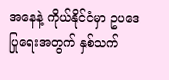အနေနဲ့ ကိုယ်နိုင်ငံမှာ ဥပဒေပြုရေးအတွက် နှစ်သက်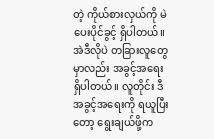တဲ့ ကိုယ်စားလှယ်ကို မဲပေးပိုင်ခွင့် ရှိပါတယ်။ အဲဒီလိုပဲ တခြားလူတွေမှာလည်း အခွင့်အရေး ရှိပါတယ်။ လူတိုင်း ဒီအခွင့်အရေးကို ရယူပြီးတော့ ရွေးချယ်ဖို့က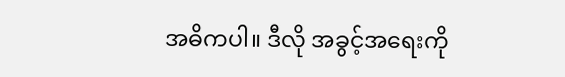အဓိကပါ။ ဒီလို အခွင့်အရေးကို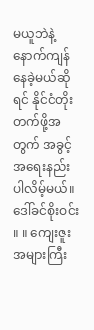မယူဘဲနဲ့ နောက်ကျန်နေခဲ့မယ်ဆိုရင် နိုင်ငံတိုးတက်ဖို့အတွက် အခွင့်အရေးနည်းပါလိမ့်မယ်။
ဒေါ်ခင်စိုးဝင်း ။ ။ ကျေးဇူးအများကြီး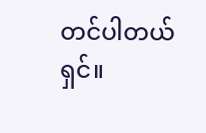တင်ပါတယ်ရှင်။